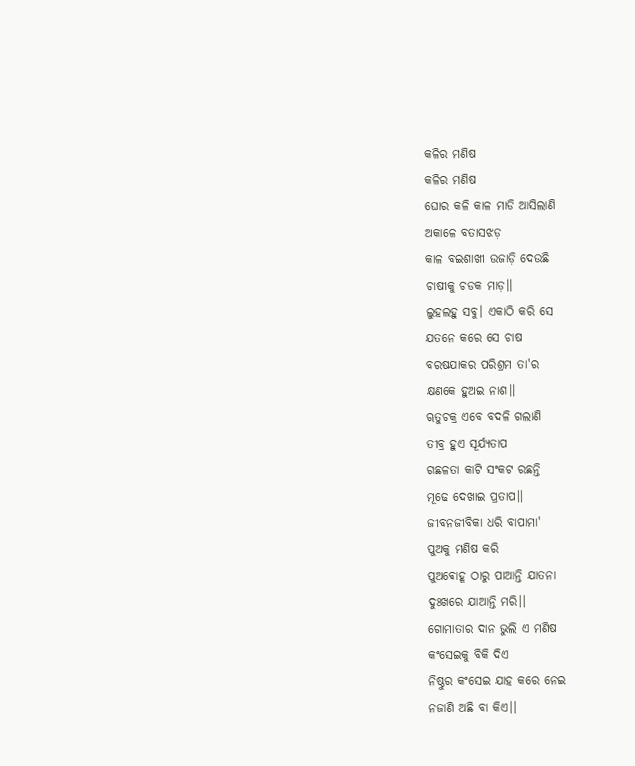କଳିର ମଣିଷ
କଳିର ମଣିଷ
ଘୋର କଳି କାଳ ମାଡି ଆସିଲାଣି
ଅକାଳେ ବତାସଝଡ଼
କାଳ ବଇଶାଖୀ ଉଜାଡ଼ି ଦେଉଛି
ଚାଷୀକୁ ଚଡକ ମାଡ଼।।
ଲୁହଲହୁ ସବୁ। ଏକାଠି କରି ସେ
ଯତନେ କରେ ସେ ଚାଷ
ବରଷଯାକର ପରିଶ୍ରମ ତା'ର
କ୍ଷଣକେ ହୁଅଇ ନାଶ।।
ୠତୁଚକ୍ର ଏବେ ବଦଳି ଗଲାଣି
ତୀବ୍ର ହୁଏ ସୂର୍ଯ୍ୟତାପ
ଗଛଳତା କାଟି ସଂକଟ ରଛନ୍ତି
ମୂଢେ ଦେଖାଇ ପ୍ରତାପ।।
ଜୀବନଜୀବିକା ଧରି ବାପାମା'
ପୁଅକୁ ମଣିଷ କରି
ପୁଅଵୋହୂ ଠାରୁ ପାଆନ୍ତି ଯାତନା
ଦୁଃଖରେ ଯାଆନ୍ତି ମରି।।
ଗୋମାତାର ଦାନ ଭୁଲି ଏ ମଣିଷ
କଂସେଇକୁ ବିକି ଦିଏ
ନିଷ୍ଠୁର କଂସେଇ ଯାହ କରେ ନେଇ
ନଜାଣି ଅଛି ବା କିଏ।।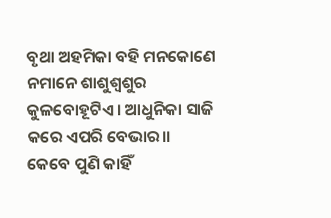ବୃଥା ଅହମିକା ବହି ମନକୋଣେ
ନମାନେ ଶାଶୁଶ୍ୱଶୁର
କୁଳବୋହୂଟିଏ। ଆଧୁନିକା ସାଜି
କରେ ଏପରି ବେଭାର।।
କେବେ ପୁଣି କାହିଁ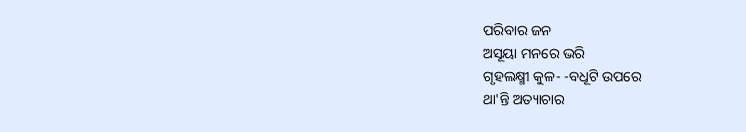ପରିବାର ଜନ
ଅସୂୟା ମନରେ ଭରି
ଗୃହଲକ୍ଷ୍ମୀ କୁଳ- -ବଧୂଟି ଉପରେ
ଥା'ନ୍ତି ଅତ୍ୟାଚାର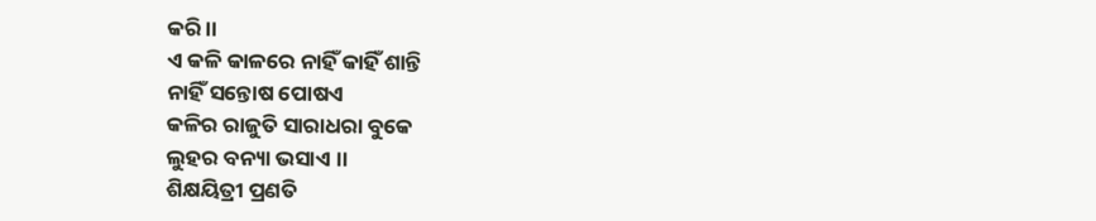କରି।।
ଏ କଳି କାଳରେ ନାହିଁ କାହିଁ ଶାନ୍ତି
ନାହିଁ ସନ୍ତୋଷ ପୋଷଏ
କଳିର ରାଜୁତି ସାରାଧରା ବୁକେ
ଲୁହର ବନ୍ୟା ଭସାଏ ।।
ଶିକ୍ଷୟିତ୍ରୀ ପ୍ରଣତି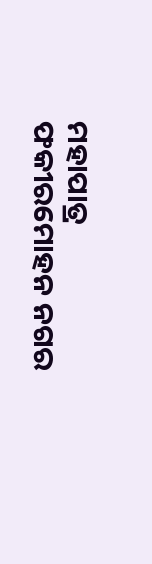ମହାପାତ୍ର
ଫକୀରମୋହନ ନଗର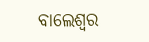ବାଲେଶ୍ୱର